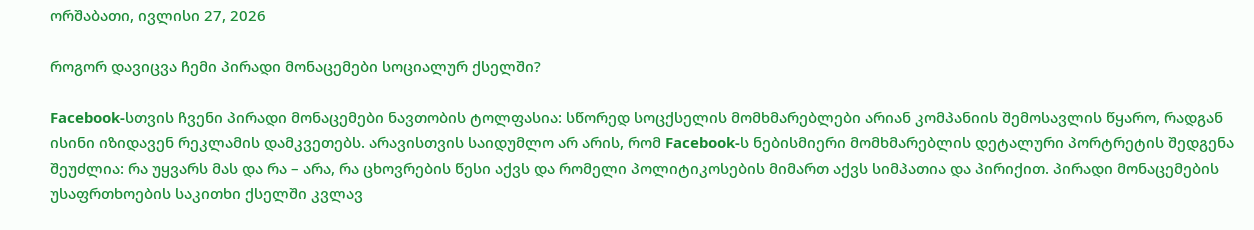ორშაბათი, ივლისი 27, 2026

როგორ დავიცვა ჩემი პირადი მონაცემები სოციალურ ქსელში?

Facebook-სთვის ჩვენი პირადი მონაცემები ნავთობის ტოლფასია: სწორედ სოცქსელის მომხმარებლები არიან კომპანიის შემოსავლის წყარო, რადგან ისინი იზიდავენ რეკლამის დამკვეთებს. არავისთვის საიდუმლო არ არის, რომ Facebook-ს ნებისმიერი მომხმარებლის დეტალური პორტრეტის შედგენა შეუძლია: რა უყვარს მას და რა – არა, რა ცხოვრების წესი აქვს და რომელი პოლიტიკოსების მიმართ აქვს სიმპათია და პირიქით. პირადი მონაცემების უსაფრთხოების საკითხი ქსელში კვლავ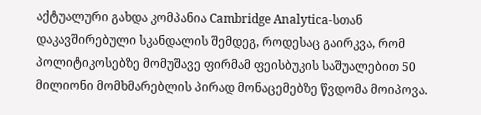აქტუალური გახდა კომპანია Cambridge Analytica-სთან დაკავშირებული სკანდალის შემდეგ, როდესაც გაირკვა, რომ პოლიტიკოსებზე მომუშავე ფირმამ ფეისბუკის საშუალებით 50 მილიონი მომხმარებლის პირად მონაცემებზე წვდომა მოიპოვა.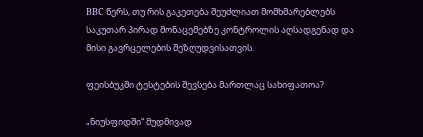BBC წერს, თუ რის გაკეთება შეუძლიათ მომხმარებლებს საკუთარ პირად მონაცემებზე კონტროლის აღსადგენად და მისი გავრცელების შეზღუდვისათვის.

ფეისბუკში ტესტების შევსება მართლაც სახიფათოა?

„ნიუსფიდში“ მუდმივად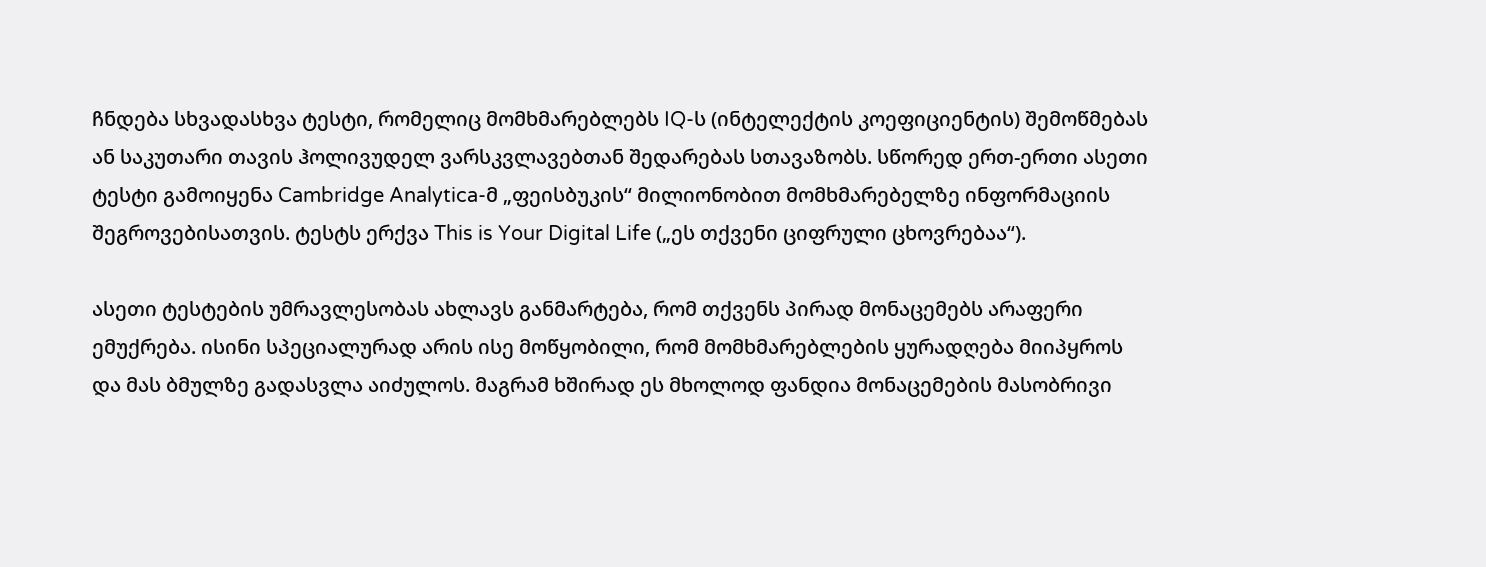ჩნდება სხვადასხვა ტესტი, რომელიც მომხმარებლებს IQ-ს (ინტელექტის კოეფიციენტის) შემოწმებას ან საკუთარი თავის ჰოლივუდელ ვარსკვლავებთან შედარებას სთავაზობს. სწორედ ერთ-ერთი ასეთი ტესტი გამოიყენა Cambridge Analytica-მ „ფეისბუკის“ მილიონობით მომხმარებელზე ინფორმაციის შეგროვებისათვის. ტესტს ერქვა This is Your Digital Life („ეს თქვენი ციფრული ცხოვრებაა“).

ასეთი ტესტების უმრავლესობას ახლავს განმარტება, რომ თქვენს პირად მონაცემებს არაფერი ემუქრება. ისინი სპეციალურად არის ისე მოწყობილი, რომ მომხმარებლების ყურადღება მიიპყროს და მას ბმულზე გადასვლა აიძულოს. მაგრამ ხშირად ეს მხოლოდ ფანდია მონაცემების მასობრივი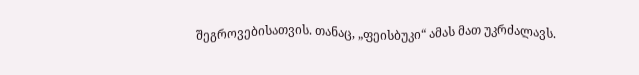შეგროვებისათვის. თანაც, „ფეისბუკი“ ამას მათ უკრძალავს.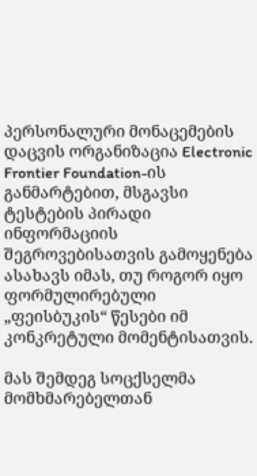პერსონალური მონაცემების დაცვის ორგანიზაცია Electronic Frontier Foundation-ის განმარტებით, მსგავსი ტესტების პირადი ინფორმაციის შეგროვებისათვის გამოყენება ასახავს იმას, თუ როგორ იყო ფორმულირებული „ფეისბუკის“ წესები იმ კონკრეტული მომენტისათვის.

მას შემდეგ სოცქსელმა მომხმარებელთან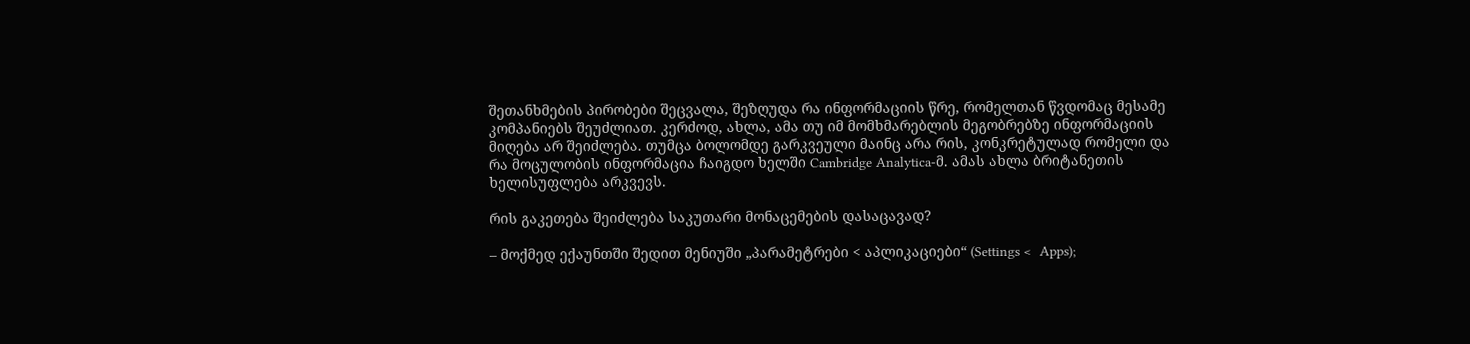შეთანხმების პირობები შეცვალა, შეზღუდა რა ინფორმაციის წრე, რომელთან წვდომაც მესამე კომპანიებს შეუძლიათ. კერძოდ, ახლა, ამა თუ იმ მომხმარებლის მეგობრებზე ინფორმაციის მიღება არ შეიძლება. თუმცა ბოლომდე გარკვეული მაინც არა რის, კონკრეტულად რომელი და რა მოცულობის ინფორმაცია ჩაიგდო ხელში Cambridge Analytica-მ. ამას ახლა ბრიტანეთის ხელისუფლება არკვევს.

რის გაკეთება შეიძლება საკუთარი მონაცემების დასაცავად?

– მოქმედ ექაუნთში შედით მენიუში „პარამეტრები < აპლიკაციები“ (Settings <  Apps);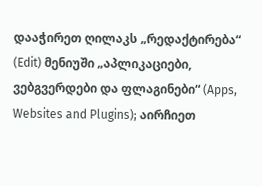დააჭირეთ ღილაკს „რედაქტირება“ (Edit) მენიუში „აპლიკაციები, ვებგვერდები და ფლაგინები“ (Apps, Websites and Plugins); აირჩიეთ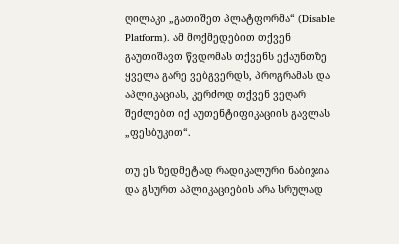ღილაკი „გათიშეთ პლატფორმა“ (Disable Platform). ამ მოქმედებით თქვენ გაუთიშავთ წვდომას თქვენს ექაუნთზე ყველა გარე ვებგვერდს, პროგრამას და აპლიკაციას, კერძოდ თქვენ ვეღარ შეძლებთ იქ აუთენტიფიკაციის გავლას „ფესბუკით“.

თუ ეს ზედმეტად რადიკალური ნაბიჯია და გსურთ აპლიკაციების არა სრულად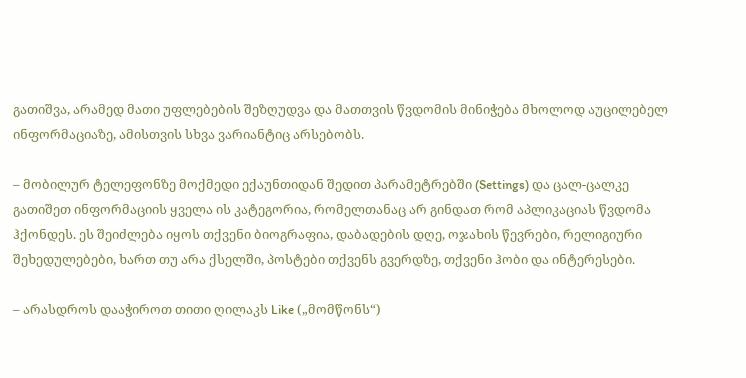გათიშვა, არამედ მათი უფლებების შეზღუდვა და მათთვის წვდომის მინიჭება მხოლოდ აუცილებელ ინფორმაციაზე, ამისთვის სხვა ვარიანტიც არსებობს.

– მობილურ ტელეფონზე მოქმედი ექაუნთიდან შედით პარამეტრებში (Settings) და ცალ-ცალკე გათიშეთ ინფორმაციის ყველა ის კატეგორია, რომელთანაც არ გინდათ რომ აპლიკაციას წვდომა ჰქონდეს. ეს შეიძლება იყოს თქვენი ბიოგრაფია, დაბადების დღე, ოჯახის წევრები, რელიგიური შეხედულებები, ხართ თუ არა ქსელში, პოსტები თქვენს გვერდზე, თქვენი ჰობი და ინტერესები.

– არასდროს დააჭიროთ თითი ღილაკს Like („მომწონს“)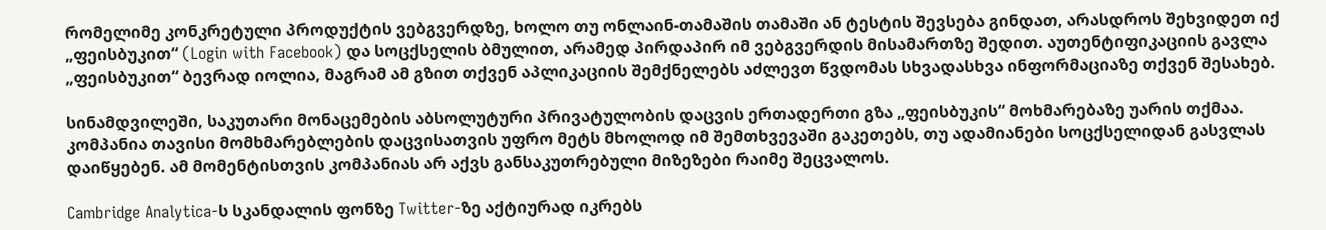რომელიმე კონკრეტული პროდუქტის ვებგვერდზე, ხოლო თუ ონლაინ-თამაშის თამაში ან ტესტის შევსება გინდათ, არასდროს შეხვიდეთ იქ „ფეისბუკით“ (Login with Facebook) და სოცქსელის ბმულით, არამედ პირდაპირ იმ ვებგვერდის მისამართზე შედით. აუთენტიფიკაციის გავლა „ფეისბუკით“ ბევრად იოლია, მაგრამ ამ გზით თქვენ აპლიკაციის შემქნელებს აძლევთ წვდომას სხვადასხვა ინფორმაციაზე თქვენ შესახებ.

სინამდვილეში, საკუთარი მონაცემების აბსოლუტური პრივატულობის დაცვის ერთადერთი გზა „ფეისბუკის“ მოხმარებაზე უარის თქმაა. კომპანია თავისი მომხმარებლების დაცვისათვის უფრო მეტს მხოლოდ იმ შემთხვევაში გაკეთებს, თუ ადამიანები სოცქსელიდან გასვლას დაიწყებენ. ამ მომენტისთვის კომპანიას არ აქვს განსაკუთრებული მიზეზები რაიმე შეცვალოს.

Cambridge Analytica-ს სკანდალის ფონზე Twitter-ზე აქტიურად იკრებს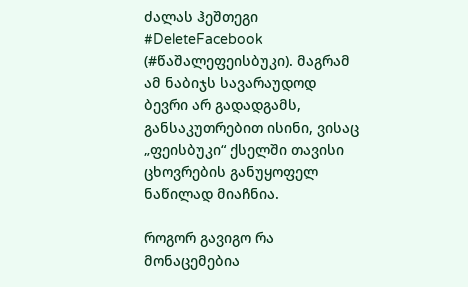ძალას ჰეშთეგი #DeleteFacebook (#წაშალეფეისბუკი). მაგრამ ამ ნაბიჯს სავარაუდოდ ბევრი არ გადადგამს, განსაკუთრებით ისინი, ვისაც „ფეისბუკი“ ქსელში თავისი ცხოვრების განუყოფელ ნაწილად მიაჩნია.

როგორ გავიგო რა მონაცემებია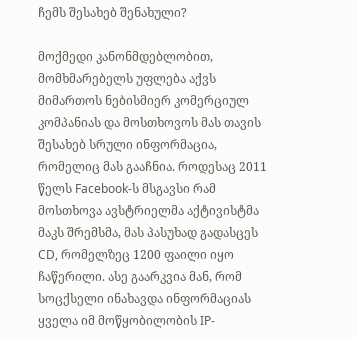ჩემს შესახებ შენახული?

მოქმედი კანონმდებლობით, მომხმარებელს უფლება აქვს მიმართოს ნებისმიერ კომერციულ კომპანიას და მოსთხოვოს მას თავის შესახებ სრული ინფორმაცია, რომელიც მას გააჩნია. როდესაც 2011 წელს Facebook-ს მსგავსი რამ მოსთხოვა ავსტრიელმა აქტივისტმა მაკს შრემსმა, მას პასუხად გადასცეს CD, რომელზეც 1200 ფაილი იყო ჩაწერილი. ასე გაარკვია მან, რომ სოცქსელი ინახავდა ინფორმაციას ყველა იმ მოწყობილობის IP-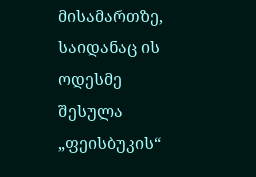მისამართზე, საიდანაც ის ოდესმე შესულა „ფეისბუკის“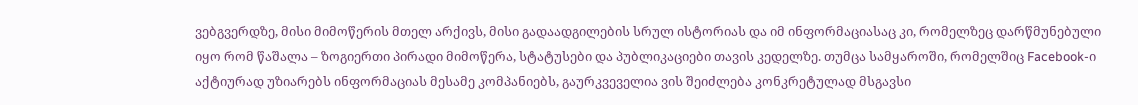ვებგვერდზე, მისი მიმოწერის მთელ არქივს, მისი გადაადგილების სრულ ისტორიას და იმ ინფორმაციასაც კი, რომელზეც დარწმუნებული იყო რომ წაშალა – ზოგიერთი პირადი მიმოწერა, სტატუსები და პუბლიკაციები თავის კედელზე. თუმცა სამყაროში, რომელშიც Facebook-ი აქტიურად უზიარებს ინფორმაციას მესამე კომპანიებს, გაურკვეველია ვის შეიძლება კონკრეტულად მსგავსი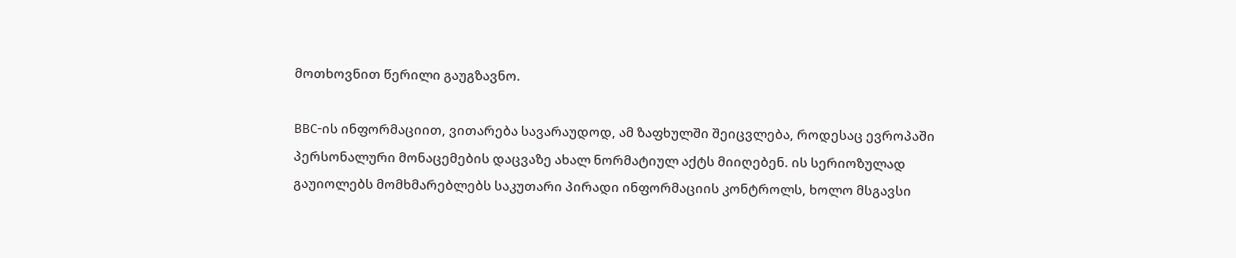მოთხოვნით წერილი გაუგზავნო.

BBC-ის ინფორმაციით, ვითარება სავარაუდოდ, ამ ზაფხულში შეიცვლება, როდესაც ევროპაში პერსონალური მონაცემების დაცვაზე ახალ ნორმატიულ აქტს მიიღებენ. ის სერიოზულად გაუიოლებს მომხმარებლებს საკუთარი პირადი ინფორმაციის კონტროლს, ხოლო მსგავსი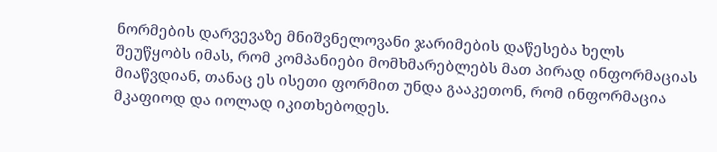ნორმების დარვევაზე მნიშვნელოვანი ჯარიმების დაწესება ხელს შეუწყობს იმას, რომ კომპანიები მომხმარებლებს მათ პირად ინფორმაციას მიაწვდიან, თანაც ეს ისეთი ფორმით უნდა გააკეთონ, რომ ინფორმაცია მკაფიოდ და იოლად იკითხებოდეს.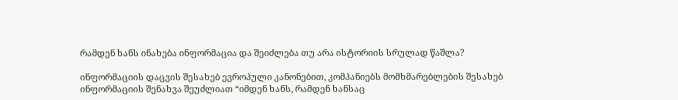რამდენ ხანს ინახება ინფორმაცია და შეიძლება თუ არა ისტორიის სრულად წაშლა?

ინფორმაციის დაცვის შესახებ ევროპული კანონებით, კომპანიებს მომხმარებლების შესახებ ინფორმაციის შენახვა შეუძლიათ “იმდენ ხანს, რამდენ ხანსაც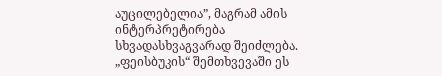აუცილებელია”, მაგრამ ამის ინტერპრეტირება სხვადასხვაგვარად შეიძლება. „ფეისბუკის“ შემთხვევაში ეს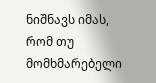ნიშნავს იმას, რომ თუ მომხმარებელი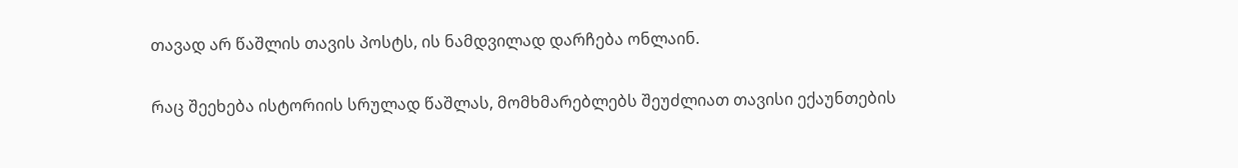თავად არ წაშლის თავის პოსტს, ის ნამდვილად დარჩება ონლაინ.

რაც შეეხება ისტორიის სრულად წაშლას, მომხმარებლებს შეუძლიათ თავისი ექაუნთების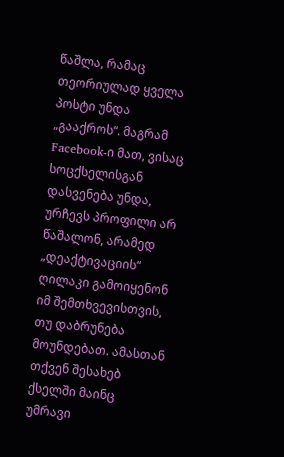წაშლა, რამაც თეორიულად ყველა პოსტი უნდა „გააქროს“. მაგრამ Facebook-ი მათ, ვისაც სოცქსელისგან დასვენება უნდა, ურჩევს პროფილი არ წაშალონ, არამედ „დეაქტივაციის“ ღილაკი გამოიყენონ იმ შემთხვევისთვის, თუ დაბრუნება მოუნდებათ. ამასთან თქვენ შესახებ ქსელში მაინც უმრავი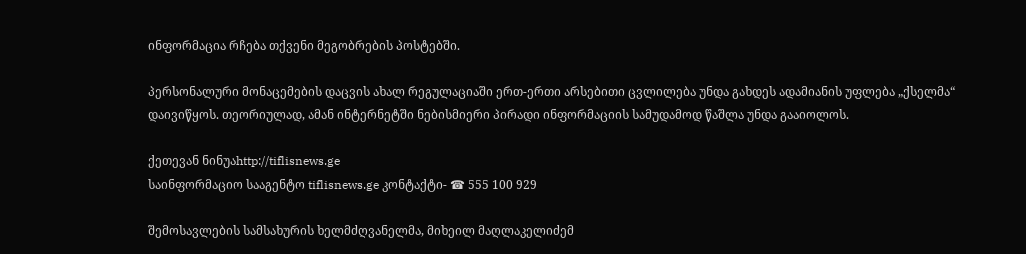ინფორმაცია რჩება თქვენი მეგობრების პოსტებში.

პერსონალური მონაცემების დაცვის ახალ რეგულაციაში ერთ-ერთი არსებითი ცვლილება უნდა გახდეს ადამიანის უფლება „ქსელმა“ დაივიწყოს. თეორიულად, ამან ინტერნეტში ნებისმიერი პირადი ინფორმაციის სამუდამოდ წაშლა უნდა გააიოლოს.

ქეთევან ნინუაhttp://tiflisnews.ge
საინფორმაციო სააგენტო tiflisnews.ge კონტაქტი- ☎ 555 100 929

შემოსავლების სამსახურის ხელმძღვანელმა, მიხეილ მაღლაკელიძემ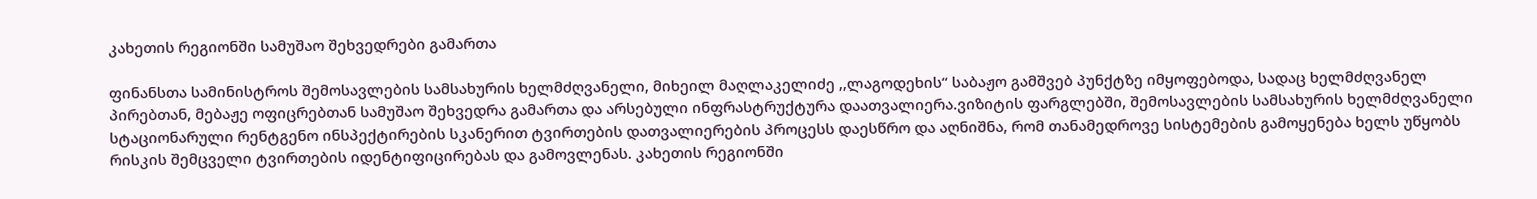კახეთის რეგიონში სამუშაო შეხვედრები გამართა

ფინანსთა სამინისტროს შემოსავლების სამსახურის ხელმძღვანელი, მიხეილ მაღლაკელიძე ,,ლაგოდეხის“ საბაჟო გამშვებ პუნქტზე იმყოფებოდა, სადაც ხელმძღვანელ პირებთან, მებაჟე ოფიცრებთან სამუშაო შეხვედრა გამართა და არსებული ინფრასტრუქტურა დაათვალიერა.ვიზიტის ფარგლებში, შემოსავლების სამსახურის ხელმძღვანელი სტაციონარული რენტგენო ინსპექტირების სკანერით ტვირთების დათვალიერების პროცესს დაესწრო და აღნიშნა, რომ თანამედროვე სისტემების გამოყენება ხელს უწყობს რისკის შემცველი ტვირთების იდენტიფიცირებას და გამოვლენას. კახეთის რეგიონში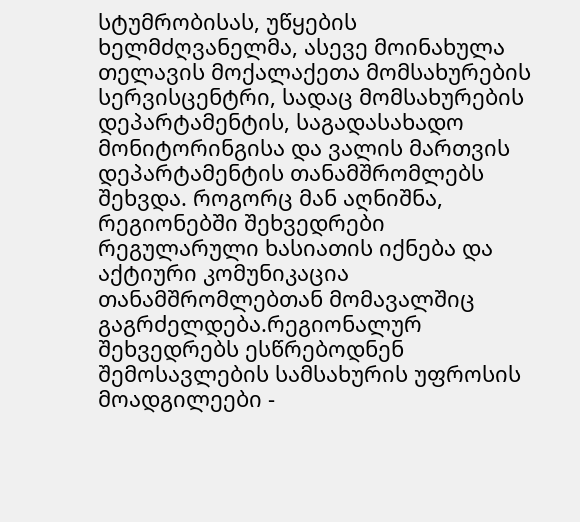სტუმრობისას, უწყების ხელმძღვანელმა, ასევე მოინახულა თელავის მოქალაქეთა მომსახურების სერვისცენტრი, სადაც მომსახურების დეპარტამენტის, საგადასახადო მონიტორინგისა და ვალის მართვის დეპარტამენტის თანამშრომლებს შეხვდა. როგორც მან აღნიშნა, რეგიონებში შეხვედრები რეგულარული ხასიათის იქნება და აქტიური კომუნიკაცია თანამშრომლებთან მომავალშიც გაგრძელდება.რეგიონალურ შეხვედრებს ესწრებოდნენ შემოსავლების სამსახურის უფროსის მოადგილეები -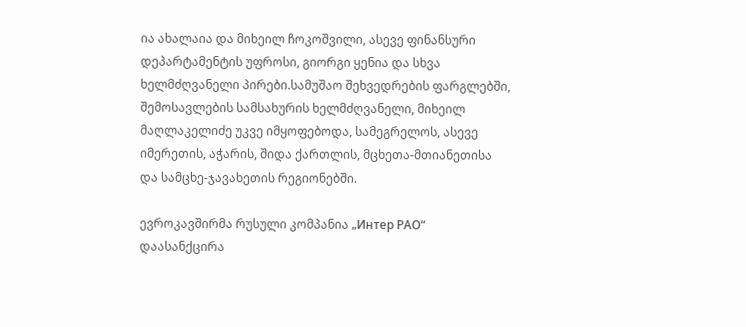ია ახალაია და მიხეილ ჩოკოშვილი, ასევე ფინანსური დეპარტამენტის უფროსი, გიორგი ყენია და სხვა ხელმძღვანელი პირები.სამუშაო შეხვედრების ფარგლებში, შემოსავლების სამსახურის ხელმძღვანელი, მიხეილ მაღლაკელიძე უკვე იმყოფებოდა, სამეგრელოს, ასევე იმერეთის, აჭარის, შიდა ქართლის, მცხეთა-მთიანეთისა და სამცხე-ჯავახეთის რეგიონებში.

ევროკავშირმა რუსული კომპანია „Интер РАО“ დაასანქცირა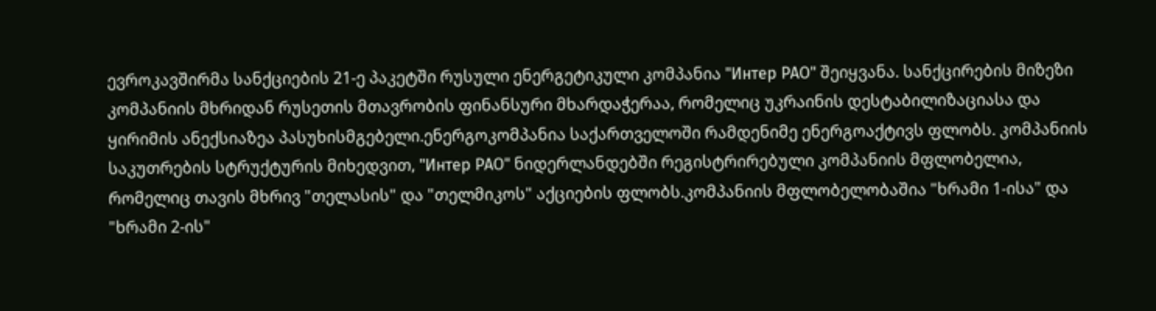ევროკავშირმა სანქციების 21-ე პაკეტში რუსული ენერგეტიკული კომპანია "Интер РАО" შეიყვანა. სანქცირების მიზეზი კომპანიის მხრიდან რუსეთის მთავრობის ფინანსური მხარდაჭერაა, რომელიც უკრაინის დესტაბილიზაციასა და ყირიმის ანექსიაზეა პასუხისმგებელი.ენერგოკომპანია საქართველოში რამდენიმე ენერგოაქტივს ფლობს. კომპანიის საკუთრების სტრუქტურის მიხედვით, "Интер РАО" ნიდერლანდებში რეგისტრირებული კომპანიის მფლობელია, რომელიც თავის მხრივ "თელასის" და "თელმიკოს" აქციების ფლობს.კომპანიის მფლობელობაშია "ხრამი 1-ისა" და "ხრამი 2-ის"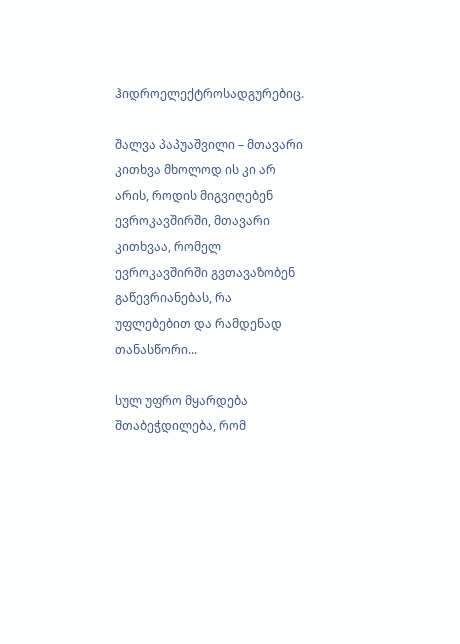ჰიდროელექტროსადგურებიც.

შალვა პაპუაშვილი – მთავარი კითხვა მხოლოდ ის კი არ არის, როდის მიგვიღებენ ევროკავშირში, მთავარი კითხვაა, რომელ ევროკავშირში გვთავაზობენ გაწევრიანებას, რა უფლებებით და რამდენად თანასწორი...

სულ უფრო მყარდება შთაბეჭდილება, რომ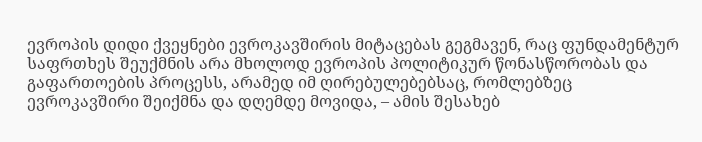ევროპის დიდი ქვეყნები ევროკავშირის მიტაცებას გეგმავენ, რაც ფუნდამენტურ საფრთხეს შეუქმნის არა მხოლოდ ევროპის პოლიტიკურ წონასწორობას და გაფართოების პროცესს, არამედ იმ ღირებულებებსაც, რომლებზეც ევროკავშირი შეიქმნა და დღემდე მოვიდა, – ამის შესახებ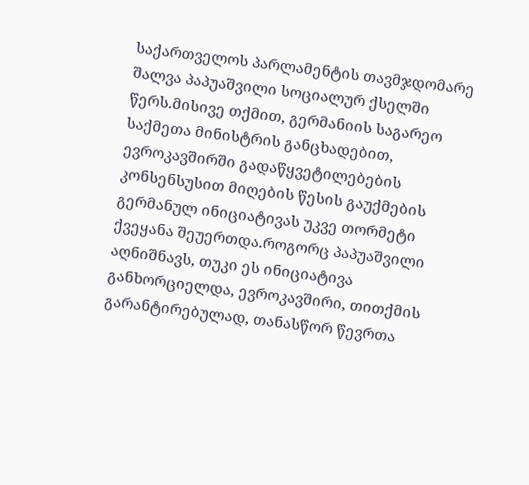საქართველოს პარლამენტის თავმჯდომარე შალვა პაპუაშვილი სოციალურ ქსელში წერს.მისივე თქმით, გერმანიის საგარეო საქმეთა მინისტრის განცხადებით, ევროკავშირში გადაწყვეტილებების კონსენსუსით მიღების წესის გაუქმების გერმანულ ინიციატივას უკვე თორმეტი ქვეყანა შეუერთდა.როგორც პაპუაშვილი აღნიშნავს, თუკი ეს ინიციატივა განხორციელდა, ევროკავშირი, თითქმის გარანტირებულად, თანასწორ წევრთა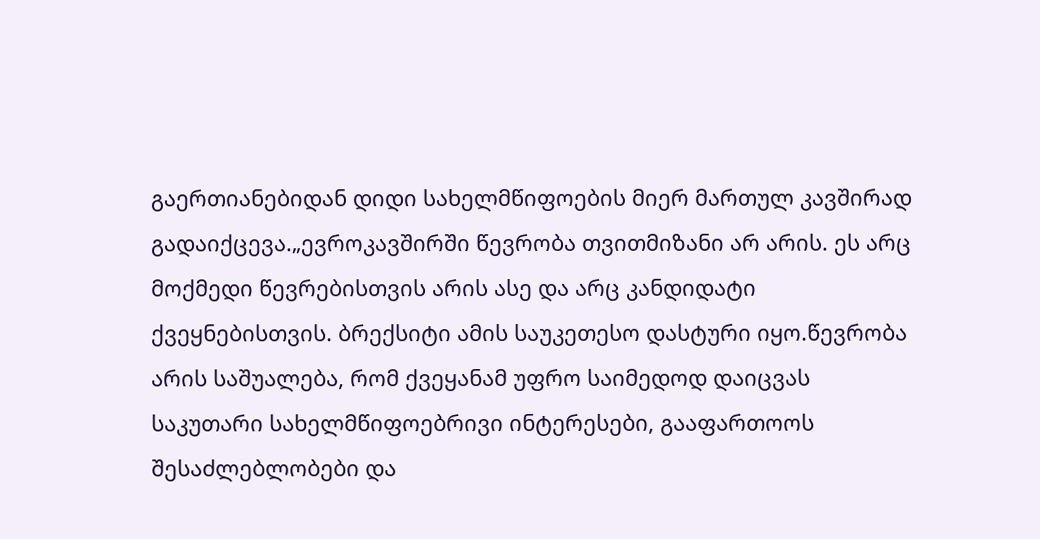გაერთიანებიდან დიდი სახელმწიფოების მიერ მართულ კავშირად გადაიქცევა.„ევროკავშირში წევრობა თვითმიზანი არ არის. ეს არც მოქმედი წევრებისთვის არის ასე და არც კანდიდატი ქვეყნებისთვის. ბრექსიტი ამის საუკეთესო დასტური იყო.წევრობა არის საშუალება, რომ ქვეყანამ უფრო საიმედოდ დაიცვას საკუთარი სახელმწიფოებრივი ინტერესები, გააფართოოს შესაძლებლობები და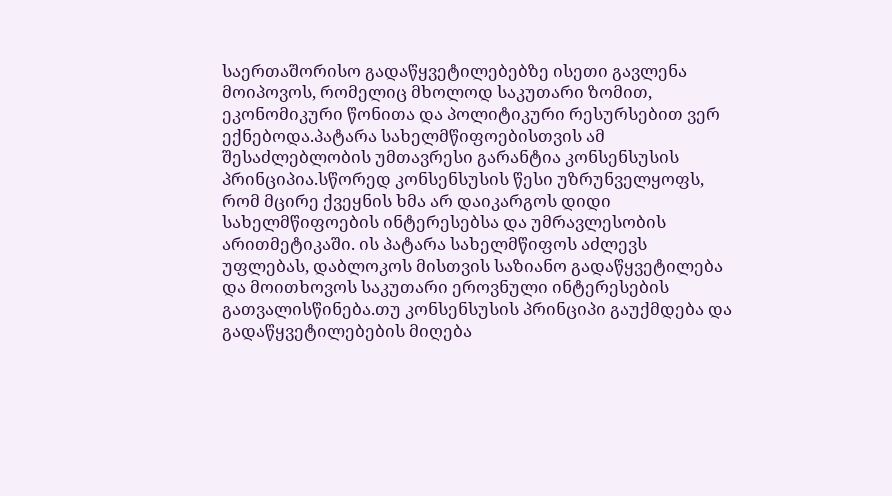საერთაშორისო გადაწყვეტილებებზე ისეთი გავლენა მოიპოვოს, რომელიც მხოლოდ საკუთარი ზომით, ეკონომიკური წონითა და პოლიტიკური რესურსებით ვერ ექნებოდა.პატარა სახელმწიფოებისთვის ამ შესაძლებლობის უმთავრესი გარანტია კონსენსუსის პრინციპია.სწორედ კონსენსუსის წესი უზრუნველყოფს, რომ მცირე ქვეყნის ხმა არ დაიკარგოს დიდი სახელმწიფოების ინტერესებსა და უმრავლესობის არითმეტიკაში. ის პატარა სახელმწიფოს აძლევს უფლებას, დაბლოკოს მისთვის საზიანო გადაწყვეტილება და მოითხოვოს საკუთარი ეროვნული ინტერესების გათვალისწინება.თუ კონსენსუსის პრინციპი გაუქმდება და გადაწყვეტილებების მიღება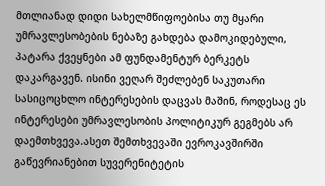მთლიანად დიდი სახელმწიფოებისა თუ მყარი უმრავლესობების ნებაზე გახდება დამოკიდებული, პატარა ქვეყნები ამ ფუნდამენტურ ბერკეტს დაკარგავენ. ისინი ვეღარ შეძლებენ საკუთარი სასიცოცხლო ინტერესების დაცვას მაშინ, როდესაც ეს ინტერესები უმრავლესობის პოლიტიკურ გეგმებს არ დაემთხვევა.ასეთ შემთხვევაში ევროკავშირში გაწევრიანებით სუვერენიტეტის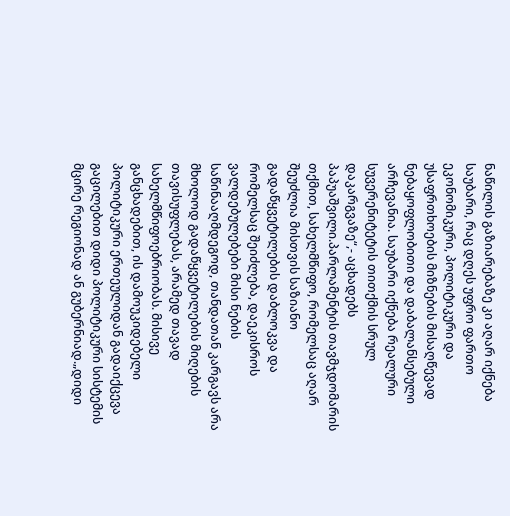ნაწილის გაზიარებაზე კი აღარ იქნება საუბარი, რაც დღეს უფრო ფართო ეკონომიკური, პოლიტიკური და უსაფრთხოების მიზნების მისაღწევად ნებაყოფლობითი და დაბალანსებული არჩევანია. საუბარი იქნება რეალური სუვერენიტეტის თითქმის სრულ დაკარგვაზე“,- აცხადებს პაპუაშვილი.პარლამენტის თავმჯდომარის თქმით, სახელმწიფო, რომელსაც აღარ შეუძლია მისთვის საზიანო გადაწყვეტილების დაბლოკვა და რომელსაც შეიძლება, დაეკისროს ვალდებულებები მისი ნების საწინააღმდეგოდ, თანდათან კარგავს არა მხოლოდ გადაწყვეტილების მიღების თავისუფლებას, არამედ თავად სახელმწიფოებრიობას. მისივე განცხადებით, ის დამოუკიდებელი პოლიტიკური ერთეულიდან გადაიქცევა გაცილებით დიდი პოლიტიკური სისტემის მცირე რეგიონად ან გუბერნიად.„დიდი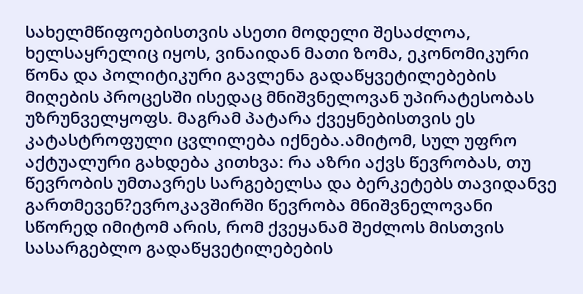სახელმწიფოებისთვის ასეთი მოდელი შესაძლოა, ხელსაყრელიც იყოს, ვინაიდან მათი ზომა, ეკონომიკური წონა და პოლიტიკური გავლენა გადაწყვეტილებების მიღების პროცესში ისედაც მნიშვნელოვან უპირატესობას უზრუნველყოფს. მაგრამ პატარა ქვეყნებისთვის ეს კატასტროფული ცვლილება იქნება.ამიტომ, სულ უფრო აქტუალური გახდება კითხვა: რა აზრი აქვს წევრობას, თუ წევრობის უმთავრეს სარგებელსა და ბერკეტებს თავიდანვე გართმევენ?ევროკავშირში წევრობა მნიშვნელოვანი სწორედ იმიტომ არის, რომ ქვეყანამ შეძლოს მისთვის სასარგებლო გადაწყვეტილებების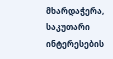მხარდაჭერა, საკუთარი ინტერესების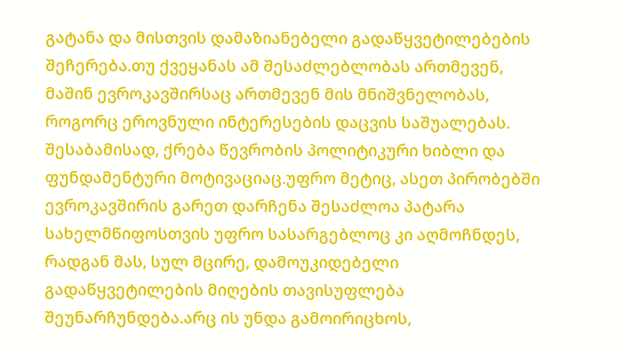გატანა და მისთვის დამაზიანებელი გადაწყვეტილებების შეჩერება.თუ ქვეყანას ამ შესაძლებლობას ართმევენ, მაშინ ევროკავშირსაც ართმევენ მის მნიშვნელობას, როგორც ეროვნული ინტერესების დაცვის საშუალებას. შესაბამისად, ქრება წევრობის პოლიტიკური ხიბლი და ფუნდამენტური მოტივაციაც.უფრო მეტიც, ასეთ პირობებში ევროკავშირის გარეთ დარჩენა შესაძლოა პატარა სახელმწიფოსთვის უფრო სასარგებლოც კი აღმოჩნდეს, რადგან მას, სულ მცირე, დამოუკიდებელი გადაწყვეტილების მიღების თავისუფლება შეუნარჩუნდება.არც ის უნდა გამოირიცხოს,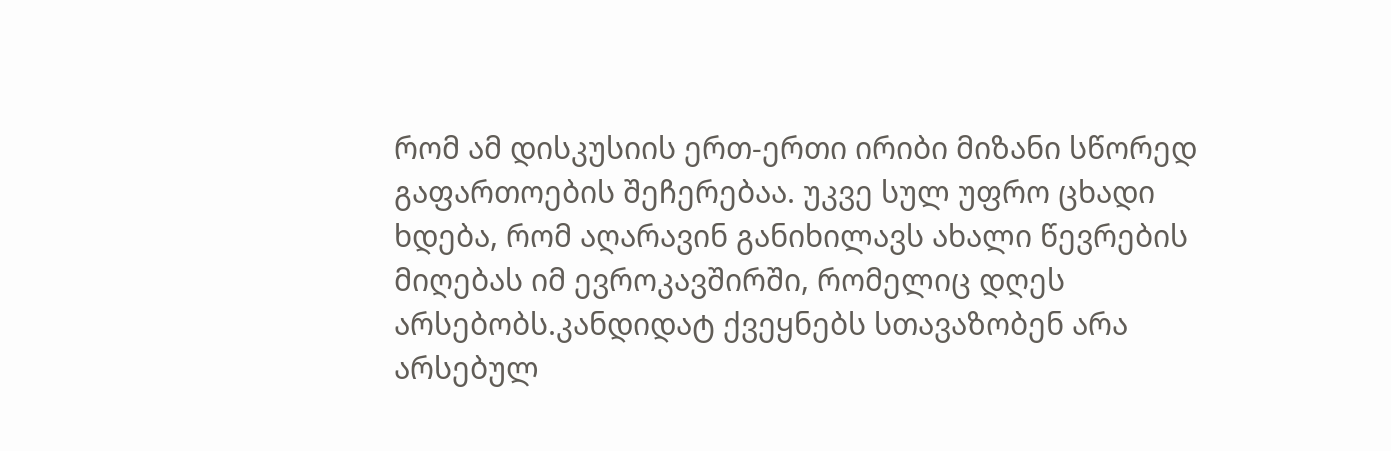რომ ამ დისკუსიის ერთ-ერთი ირიბი მიზანი სწორედ გაფართოების შეჩერებაა. უკვე სულ უფრო ცხადი ხდება, რომ აღარავინ განიხილავს ახალი წევრების მიღებას იმ ევროკავშირში, რომელიც დღეს არსებობს.კანდიდატ ქვეყნებს სთავაზობენ არა არსებულ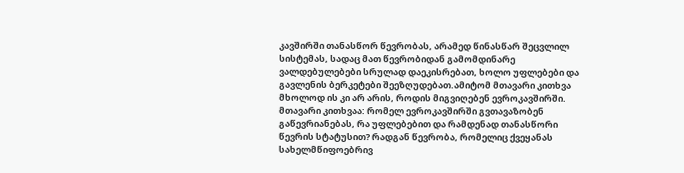კავშირში თანასწორ წევრობას, არამედ წინასწარ შეცვლილ სისტემას, სადაც მათ წევრობიდან გამომდინარე ვალდებულებები სრულად დაეკისრებათ, ხოლო უფლებები და გავლენის ბერკეტები შეეზღუდებათ.ამიტომ მთავარი კითხვა მხოლოდ ის კი არ არის, როდის მიგვიღებენ ევროკავშირში. მთავარი კითხვაა: რომელ ევროკავშირში გვთავაზობენ გაწევრიანებას, რა უფლებებით და რამდენად თანასწორი წევრის სტატუსით? რადგან წევრობა, რომელიც ქვეყანას სახელმწიფოებრივ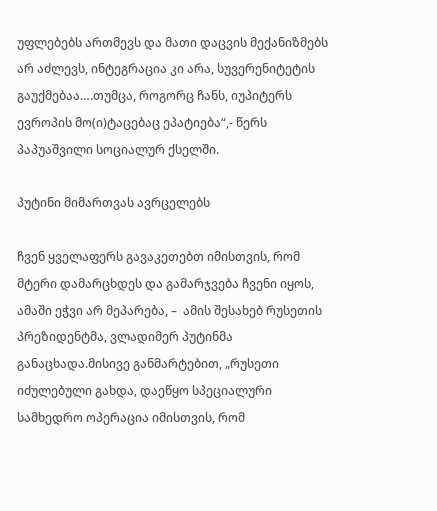უფლებებს ართმევს და მათი დაცვის მექანიზმებს არ აძლევს, ინტეგრაცია კი არა, სუვერენიტეტის გაუქმებაა….თუმცა, როგორც ჩანს, იუპიტერს ევროპის მო(ი)ტაცებაც ეპატიება“,- წერს პაპუაშვილი სოციალურ ქსელში.

პუტინი მიმართვას ავრცელებს

ჩვენ ყველაფერს გავაკეთებთ იმისთვის, რომ მტერი დამარცხდეს და გამარჯვება ჩვენი იყოს, ამაში ეჭვი არ მეპარება, –  ამის შესახებ რუსეთის პრეზიდენტმა, ვლადიმერ პუტინმა განაცხადა.მისივე განმარტებით, „რუსეთი იძულებული გახდა, დაეწყო სპეციალური სამხედრო ოპერაცია იმისთვის, რომ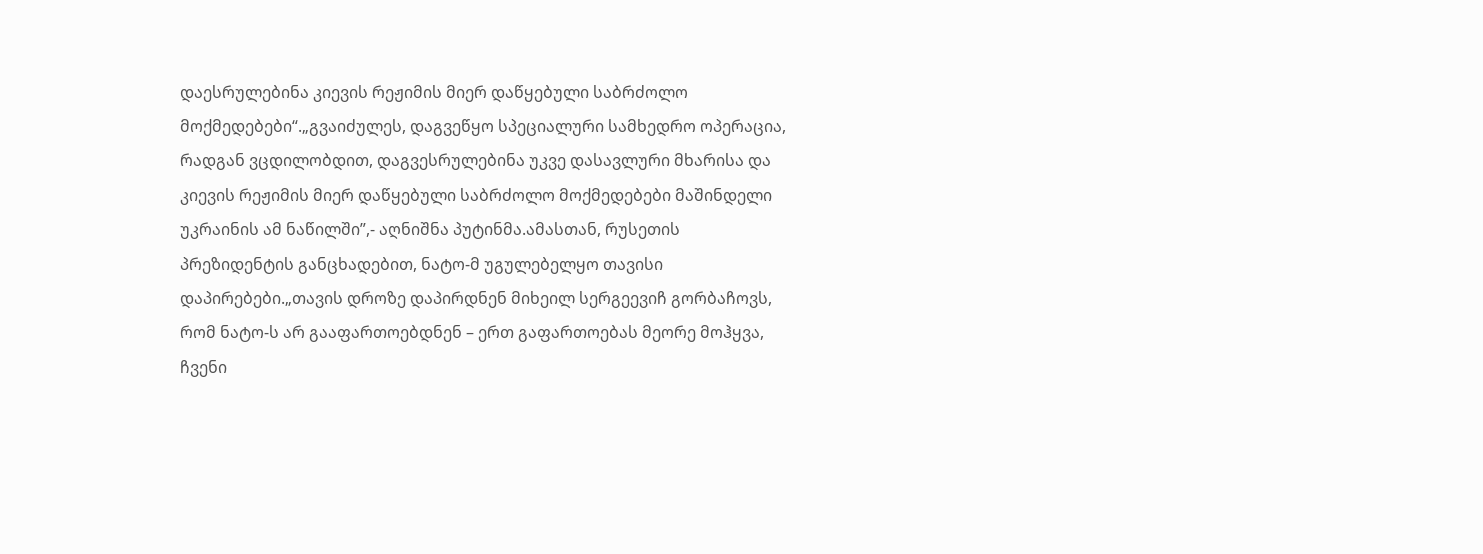დაესრულებინა კიევის რეჟიმის მიერ დაწყებული საბრძოლო მოქმედებები“.„გვაიძულეს, დაგვეწყო სპეციალური სამხედრო ოპერაცია, რადგან ვცდილობდით, დაგვესრულებინა უკვე დასავლური მხარისა და კიევის რეჟიმის მიერ დაწყებული საბრძოლო მოქმედებები მაშინდელი უკრაინის ამ ნაწილში”,- აღნიშნა პუტინმა.ამასთან, რუსეთის პრეზიდენტის განცხადებით, ნატო-მ უგულებელყო თავისი დაპირებები.„თავის დროზე დაპირდნენ მიხეილ სერგეევიჩ გორბაჩოვს, რომ ნატო-ს არ გააფართოებდნენ – ერთ გაფართოებას მეორე მოჰყვა, ჩვენი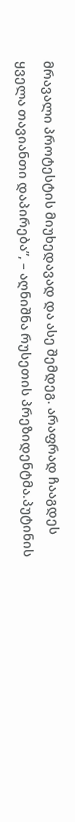მრავალი პროტესტის მიუხედავად და ასე შემდეგ. არაფრად ჩააგდეს ყველა თავიანთი დაპირება”, – აღნიშნა რუსეთის პრეზიდენტმა.პუტინის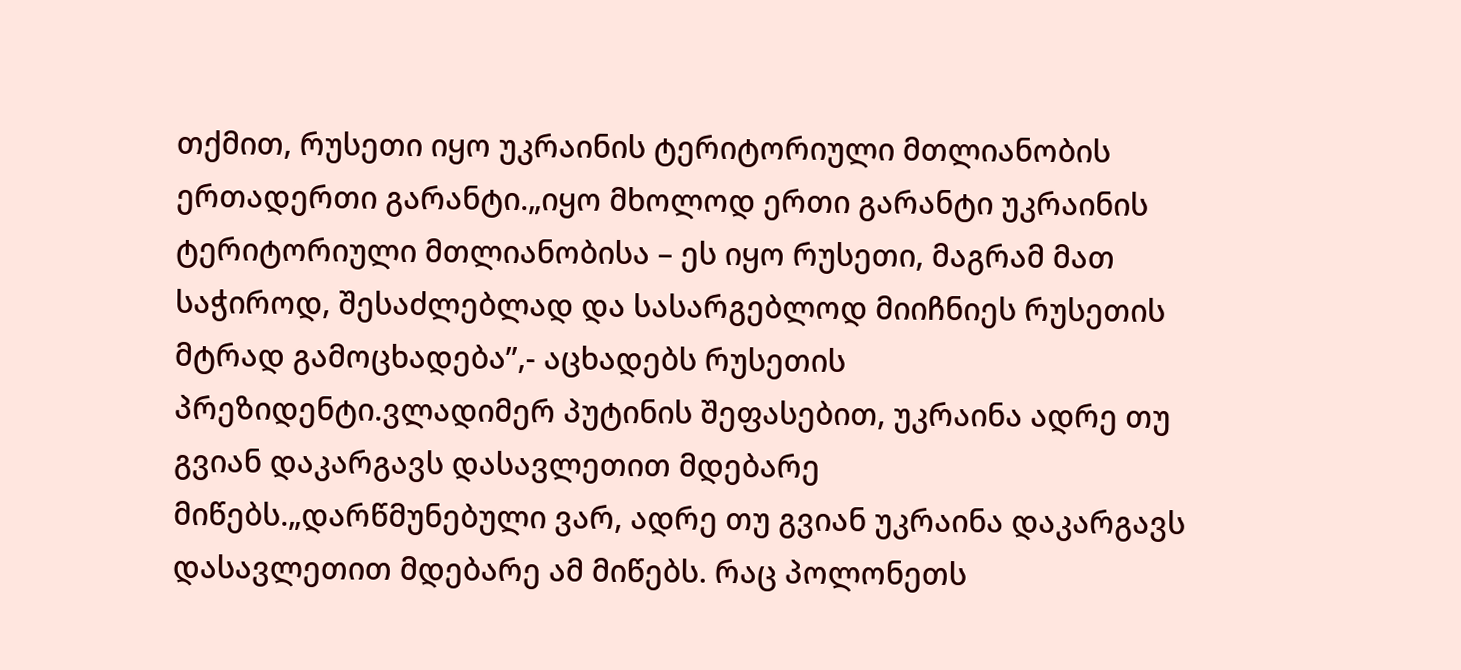თქმით, რუსეთი იყო უკრაინის ტერიტორიული მთლიანობის ერთადერთი გარანტი.„იყო მხოლოდ ერთი გარანტი უკრაინის ტერიტორიული მთლიანობისა – ეს იყო რუსეთი, მაგრამ მათ საჭიროდ, შესაძლებლად და სასარგებლოდ მიიჩნიეს რუსეთის მტრად გამოცხადება”,- აცხადებს რუსეთის პრეზიდენტი.ვლადიმერ პუტინის შეფასებით, უკრაინა ადრე თუ გვიან დაკარგავს დასავლეთით მდებარე მიწებს.„დარწმუნებული ვარ, ადრე თუ გვიან უკრაინა დაკარგავს დასავლეთით მდებარე ამ მიწებს. რაც პოლონეთს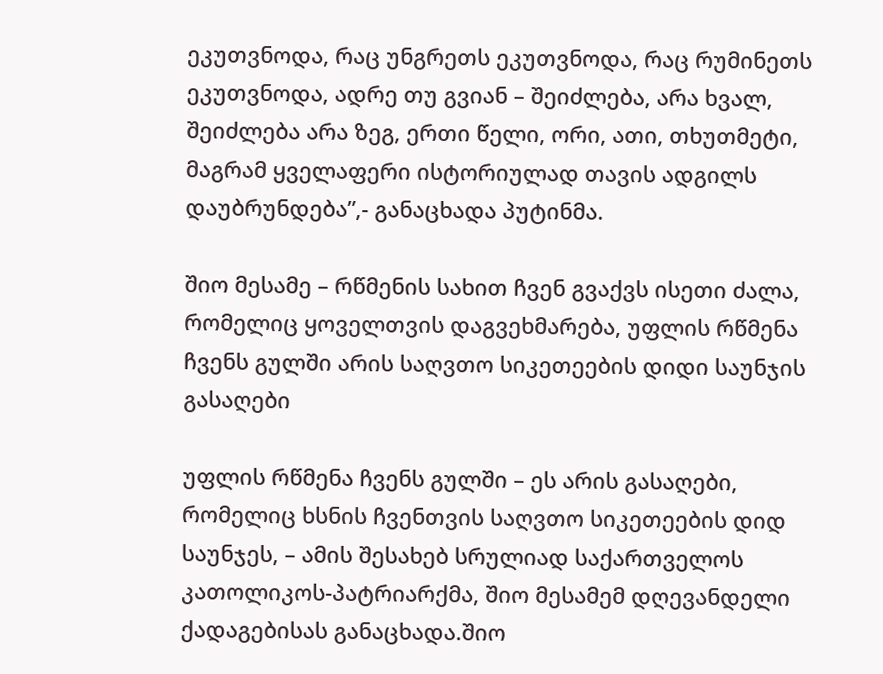ეკუთვნოდა, რაც უნგრეთს ეკუთვნოდა, რაც რუმინეთს ეკუთვნოდა, ადრე თუ გვიან – შეიძლება, არა ხვალ, შეიძლება არა ზეგ, ერთი წელი, ორი, ათი, თხუთმეტი, მაგრამ ყველაფერი ისტორიულად თავის ადგილს დაუბრუნდება”,- განაცხადა პუტინმა.

შიო მესამე – რწმენის სახით ჩვენ გვაქვს ისეთი ძალა, რომელიც ყოველთვის დაგვეხმარება, უფლის რწმენა ჩვენს გულში არის საღვთო სიკეთეების დიდი საუნჯის გასაღები

უფლის რწმენა ჩვენს გულში – ეს არის გასაღები, რომელიც ხსნის ჩვენთვის საღვთო სიკეთეების დიდ საუნჯეს, – ამის შესახებ სრულიად საქართველოს კათოლიკოს-პატრიარქმა, შიო მესამემ დღევანდელი ქადაგებისას განაცხადა.შიო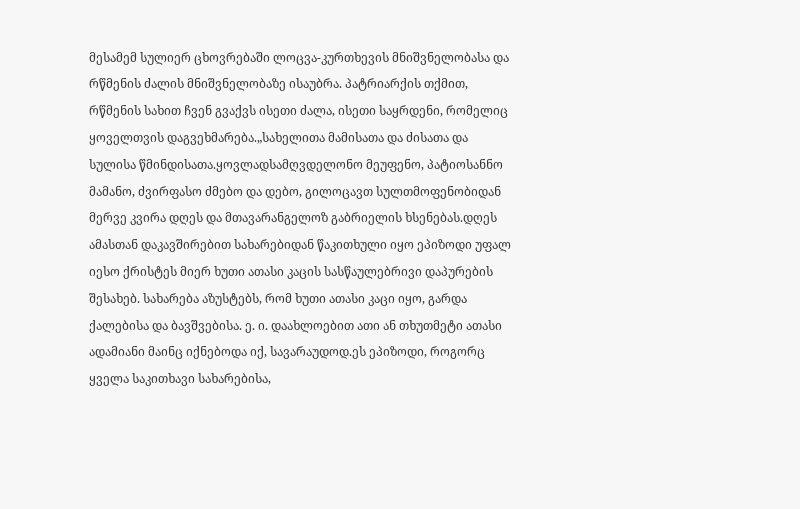მესამემ სულიერ ცხოვრებაში ლოცვა-კურთხევის მნიშვნელობასა და რწმენის ძალის მნიშვნელობაზე ისაუბრა. პატრიარქის თქმით, რწმენის სახით ჩვენ გვაქვს ისეთი ძალა, ისეთი საყრდენი, რომელიც ყოველთვის დაგვეხმარება.„სახელითა მამისათა და ძისათა და სულისა წმინდისათა.ყოვლადსამღვდელონო მეუფენო, პატიოსანნო მამანო, ძვირფასო ძმებო და დებო, გილოცავთ სულთმოფენობიდან მერვე კვირა დღეს და მთავარანგელოზ გაბრიელის ხსენებას.დღეს ამასთან დაკავშირებით სახარებიდან წაკითხული იყო ეპიზოდი უფალ იესო ქრისტეს მიერ ხუთი ათასი კაცის სასწაულებრივი დაპურების შესახებ. სახარება აზუსტებს, რომ ხუთი ათასი კაცი იყო, გარდა ქალებისა და ბავშვებისა. ე. ი. დაახლოებით ათი ან თხუთმეტი ათასი ადამიანი მაინც იქნებოდა იქ, სავარაუდოდ.ეს ეპიზოდი, როგორც ყველა საკითხავი სახარებისა,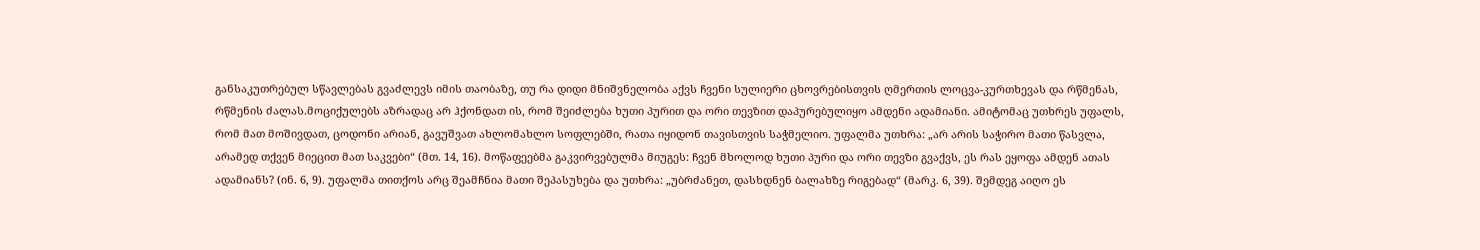განსაკუთრებულ სწავლებას გვაძლევს იმის თაობაზე, თუ რა დიდი მნიშვნელობა აქვს ჩვენი სულიერი ცხოვრებისთვის ღმერთის ლოცვა-კურთხევას და რწმენას, რწმენის ძალას.მოციქულებს აზრადაც არ ჰქონდათ ის, რომ შეიძლება ხუთი პურით და ორი თევზით დაპურებულიყო ამდენი ადამიანი. ამიტომაც უთხრეს უფალს, რომ მათ მოშივდათ, ცოდონი არიან, გავუშვათ ახლომახლო სოფლებში, რათა იყიდონ თავისთვის საჭმელიო. უფალმა უთხრა: „არ არის საჭირო მათი წასვლა, არამედ თქვენ მიეცით მათ საკვები“ (მთ. 14, 16). მოწაფეებმა გაკვირვებულმა მიუგეს: ჩვენ მხოლოდ ხუთი პური და ორი თევზი გვაქვს, ეს რას ეყოფა ამდენ ათას ადამიანს? (ინ. 6, 9). უფალმა თითქოს არც შეამჩნია მათი შეპასუხება და უთხრა: „უბრძანეთ, დასხდნენ ბალახზე რიგებად“ (მარკ. 6, 39). შემდეგ აიღო ეს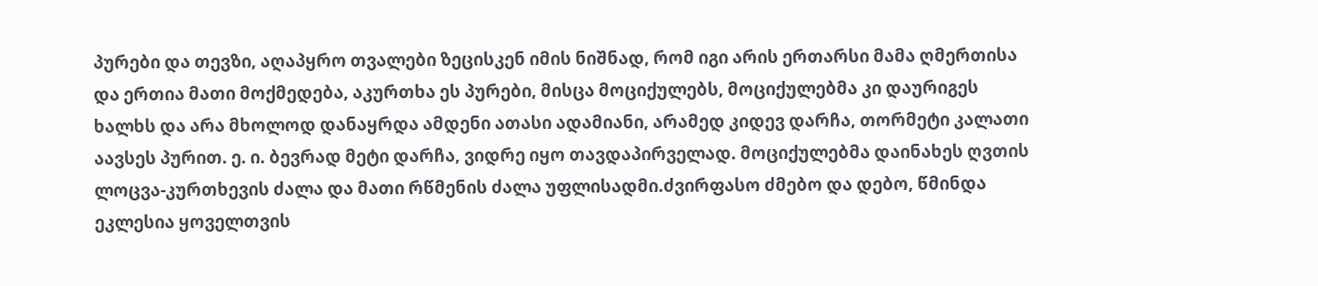პურები და თევზი, აღაპყრო თვალები ზეცისკენ იმის ნიშნად, რომ იგი არის ერთარსი მამა ღმერთისა და ერთია მათი მოქმედება, აკურთხა ეს პურები, მისცა მოციქულებს, მოციქულებმა კი დაურიგეს ხალხს და არა მხოლოდ დანაყრდა ამდენი ათასი ადამიანი, არამედ კიდევ დარჩა, თორმეტი კალათი აავსეს პურით. ე. ი. ბევრად მეტი დარჩა, ვიდრე იყო თავდაპირველად. მოციქულებმა დაინახეს ღვთის ლოცვა-კურთხევის ძალა და მათი რწმენის ძალა უფლისადმი.ძვირფასო ძმებო და დებო, წმინდა ეკლესია ყოველთვის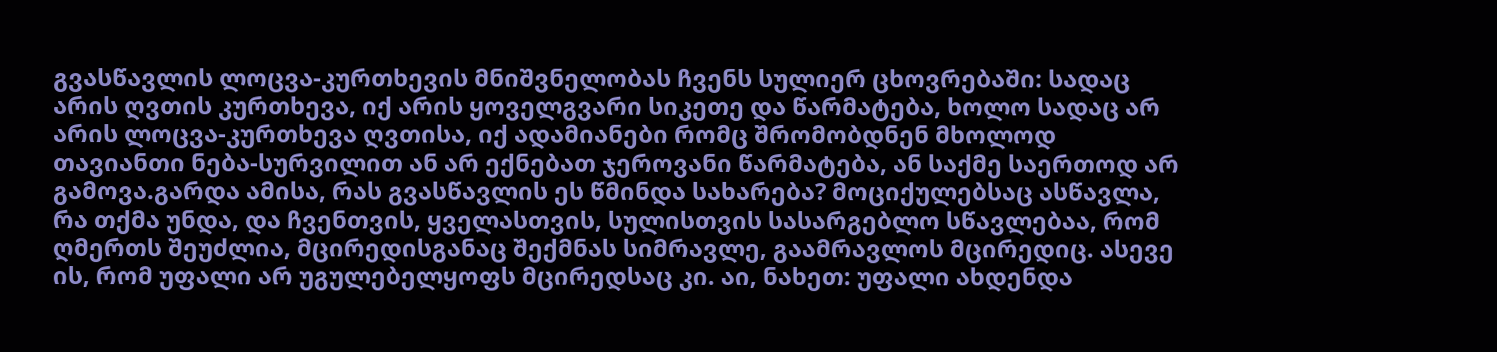გვასწავლის ლოცვა-კურთხევის მნიშვნელობას ჩვენს სულიერ ცხოვრებაში: სადაც არის ღვთის კურთხევა, იქ არის ყოველგვარი სიკეთე და წარმატება, ხოლო სადაც არ არის ლოცვა-კურთხევა ღვთისა, იქ ადამიანები რომც შრომობდნენ მხოლოდ თავიანთი ნება-სურვილით ან არ ექნებათ ჯეროვანი წარმატება, ან საქმე საერთოდ არ გამოვა.გარდა ამისა, რას გვასწავლის ეს წმინდა სახარება? მოციქულებსაც ასწავლა, რა თქმა უნდა, და ჩვენთვის, ყველასთვის, სულისთვის სასარგებლო სწავლებაა, რომ ღმერთს შეუძლია, მცირედისგანაც შექმნას სიმრავლე, გაამრავლოს მცირედიც. ასევე ის, რომ უფალი არ უგულებელყოფს მცირედსაც კი. აი, ნახეთ: უფალი ახდენდა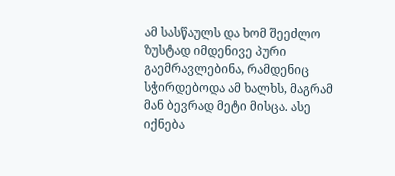ამ სასწაულს და ხომ შეეძლო ზუსტად იმდენივე პური გაემრავლებინა, რამდენიც სჭირდებოდა ამ ხალხს, მაგრამ მან ბევრად მეტი მისცა. ასე იქნება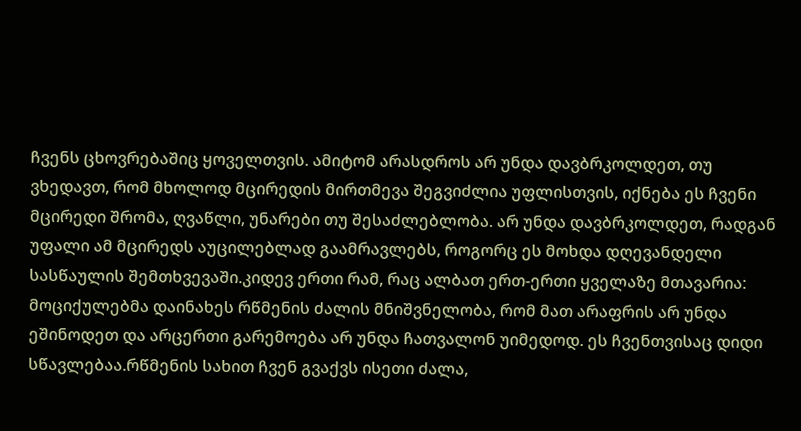ჩვენს ცხოვრებაშიც ყოველთვის. ამიტომ არასდროს არ უნდა დავბრკოლდეთ, თუ ვხედავთ, რომ მხოლოდ მცირედის მირთმევა შეგვიძლია უფლისთვის, იქნება ეს ჩვენი მცირედი შრომა, ღვაწლი, უნარები თუ შესაძლებლობა. არ უნდა დავბრკოლდეთ, რადგან უფალი ამ მცირედს აუცილებლად გაამრავლებს, როგორც ეს მოხდა დღევანდელი სასწაულის შემთხვევაში.კიდევ ერთი რამ, რაც ალბათ ერთ-ერთი ყველაზე მთავარია: მოციქულებმა დაინახეს რწმენის ძალის მნიშვნელობა, რომ მათ არაფრის არ უნდა ეშინოდეთ და არცერთი გარემოება არ უნდა ჩათვალონ უიმედოდ. ეს ჩვენთვისაც დიდი სწავლებაა.რწმენის სახით ჩვენ გვაქვს ისეთი ძალა,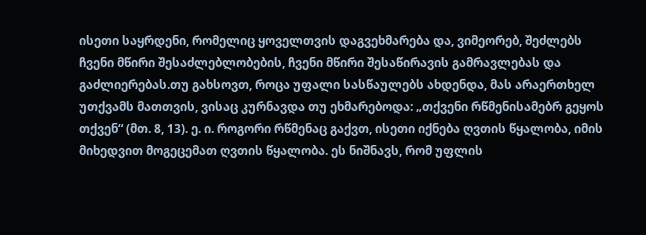ისეთი საყრდენი, რომელიც ყოველთვის დაგვეხმარება და, ვიმეორებ, შეძლებს ჩვენი მწირი შესაძლებლობების, ჩვენი მწირი შესაწირავის გამრავლებას და გაძლიერებას.თუ გახსოვთ, როცა უფალი სასწაულებს ახდენდა, მას არაერთხელ უთქვამს მათთვის, ვისაც კურნავდა თუ ეხმარებოდა: „თქვენი რწმენისამებრ გეყოს თქვენ“ (მთ. 8, 13). ე. ი. როგორი რწმენაც გაქვთ, ისეთი იქნება ღვთის წყალობა, იმის მიხედვით მოგეცემათ ღვთის წყალობა. ეს ნიშნავს, რომ უფლის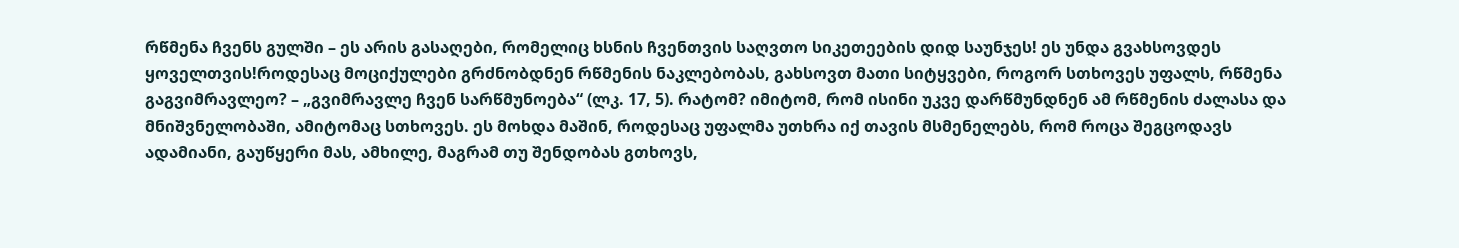რწმენა ჩვენს გულში – ეს არის გასაღები, რომელიც ხსნის ჩვენთვის საღვთო სიკეთეების დიდ საუნჯეს! ეს უნდა გვახსოვდეს ყოველთვის!როდესაც მოციქულები გრძნობდნენ რწმენის ნაკლებობას, გახსოვთ მათი სიტყვები, როგორ სთხოვეს უფალს, რწმენა გაგვიმრავლეო? – „გვიმრავლე ჩვენ სარწმუნოება“ (ლკ. 17, 5). რატომ? იმიტომ, რომ ისინი უკვე დარწმუნდნენ ამ რწმენის ძალასა და მნიშვნელობაში, ამიტომაც სთხოვეს. ეს მოხდა მაშინ, როდესაც უფალმა უთხრა იქ თავის მსმენელებს, რომ როცა შეგცოდავს ადამიანი, გაუწყერი მას, ამხილე, მაგრამ თუ შენდობას გთხოვს,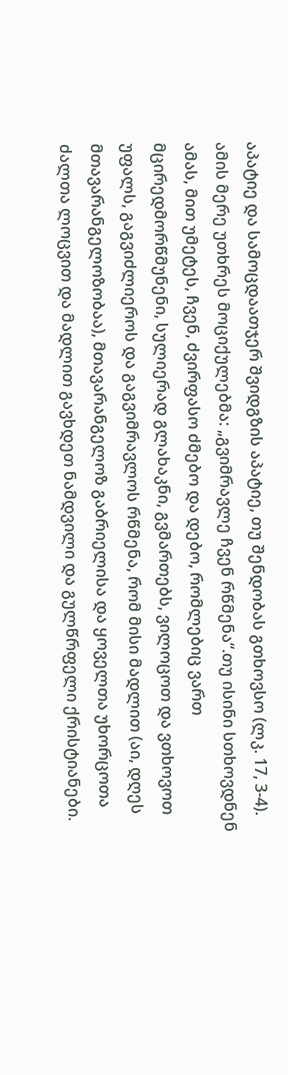აპატიე და სამოცდაათჯერ შვიდგზის აპატიე, თუ შენდობას გთხოვსო (ლკ. 17, 3-4). ამის მერე უთხრეს მოციქულებმა: „გვიმრავლე ჩვენ რწმენა“.თუ ისინი სთხოვდნენ ამას, მით უმეტეს, ჩვენ, ძვირფასო ძმებო და დებო, რომლებიც ვართ მცირედმორწმუნენი, სულიერად გლახაკნი, გვმართებს, ვილოცოთ და ვთხოვოთ უფალს, გაგვიძლიეროს და გაგვიმრავლოს რწმენა, რომ მისი მადლით (აი, დღეს მთავარანგელოზობაა), მთავარანგელოზ გაბრიელისა და ყოველთა უხორცოთა ძალთა ლოცვით და მადლით გავხდეთ ნამდვილი და გულწრფელი ქრისტიანები.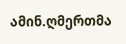ამინ.ღმერთმა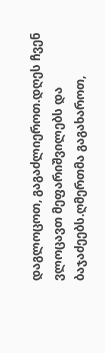დაგლოცოთ, გაგაძლიეროთ.დღეს ჩვენ ვლოცავთ მეფარიშვილებს და ბაჯაძეებს.ღმერთმა გაგახაროთ,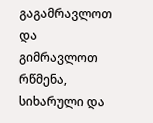გაგამრავლოთ და გიმრავლოთ რწმენა, სიხარული და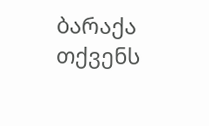ბარაქა თქვენს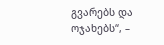გვარებს და ოჯახებს“, –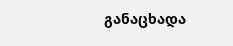განაცხადა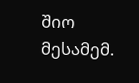შიო მესამემ.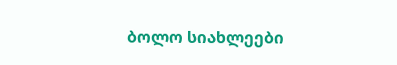ბოლო სიახლეები